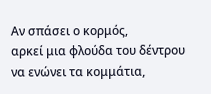Αν σπάσει ο κορμός,
αρκεί μια φλούδα του δέντρου
να ενώνει τα κομμάτια,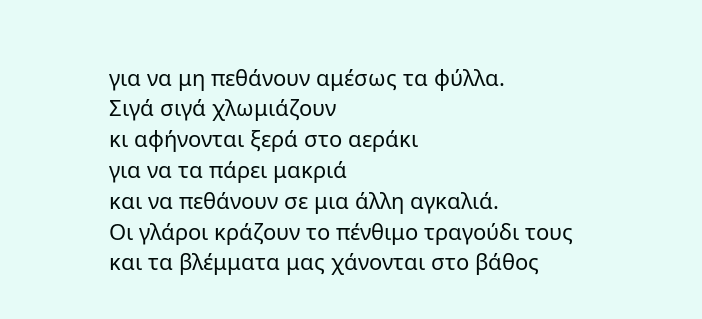για να μη πεθάνουν αμέσως τα φύλλα.
Σιγά σιγά χλωμιάζουν
κι αφήνονται ξερά στο αεράκι
για να τα πάρει μακριά
και να πεθάνουν σε μια άλλη αγκαλιά.
Οι γλάροι κράζουν το πένθιμο τραγούδι τους
και τα βλέμματα μας χάνονται στο βάθος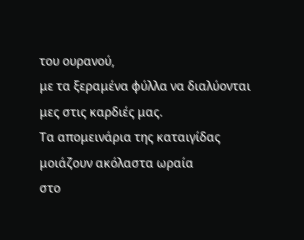του ουρανού,
με τα ξεραμένα φύλλα να διαλύονται μες στις καρδιές μας.
Τα απομεινάρια της καταιγίδας
μοιάζουν ακόλαστα ωραία
στο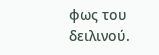φως του δειλινού.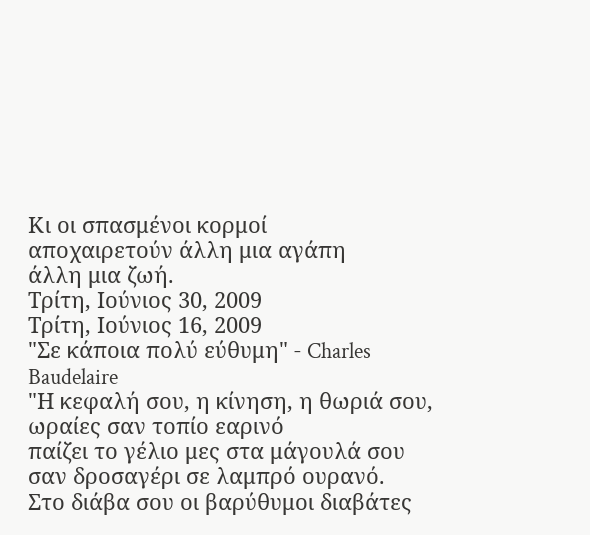Κι οι σπασμένοι κορμοί
αποχαιρετούν άλλη μια αγάπη
άλλη μια ζωή.
Τρίτη, Ιούνιος 30, 2009
Τρίτη, Ιούνιος 16, 2009
"Σε κάποια πολύ εύθυμη" - Charles Baudelaire
"Η κεφαλή σου, η κίνηση, η θωριά σου,
ωραίες σαν τοπίο εαρινό
παίζει το γέλιο μες στα μάγουλά σου
σαν δροσαγέρι σε λαμπρό ουρανό.
Στο διάβα σου οι βαρύθυμοι διαβάτες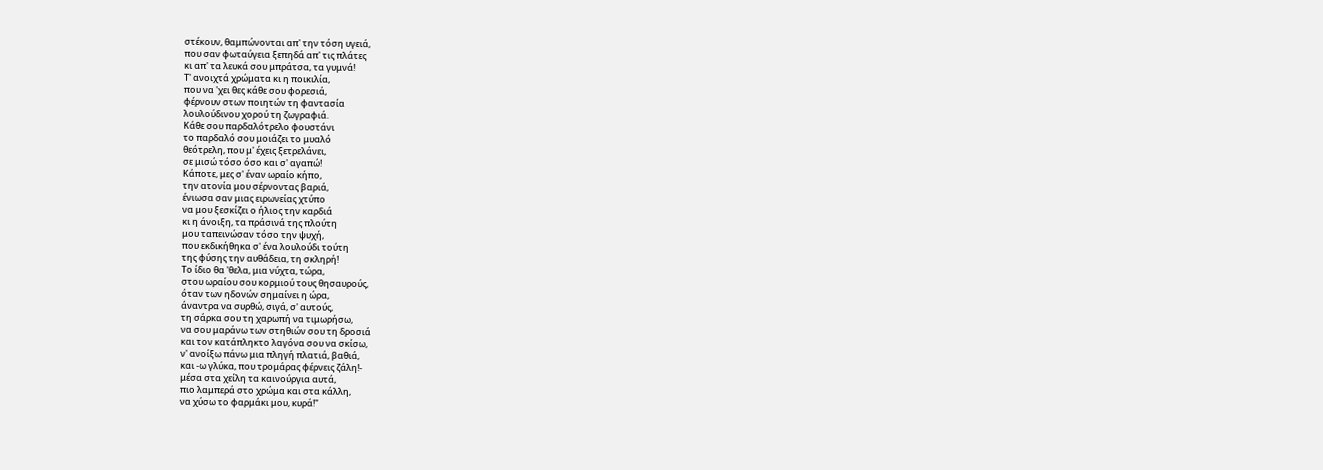στέκουν, θαμπώνονται απ' την τόση υγειά,
που σαν φωταύγεια ξεπηδά απ' τις πλάτες
κι απ' τα λευκά σου μπράτσα, τα γυμνά!
Τ' ανοιχτά χρώματα κι η ποικιλία,
που να 'χει θες κάθε σου φορεσιά,
φέρνουν στων ποιητών τη φαντασία
λουλούδινου χορού τη ζωγραφιά.
Κάθε σου παρδαλότρελο φουστάνι
το παρδαλό σου μοιάζει το μυαλό
θεότρελη, που μ' έχεις ξετρελάνει,
σε μισώ τόσο όσο και σ' αγαπώ!
Κάποτε, μες σ' έναν ωραίο κήπο,
την ατονία μου σέρνοντας βαριά,
ένιωσα σαν μιας ειρωνείας χτύπο
να μου ξεσκίζει ο ήλιος την καρδιά
κι η άνοιξη, τα πράσινά της πλούτη
μου ταπεινώσαν τόσο την ψυχή,
που εκδικήθηκα σ' ένα λουλούδι τούτη
της φύσης την αυθάδεια, τη σκληρή!
Το ίδιο θα 'θελα, μια νύχτα, τώρα,
στου ωραίου σου κορμιού τους θησαυρούς,
όταν των ηδονών σημαίνει η ώρα,
άναντρα να συρθώ, σιγά, σ' αυτούς,
τη σάρκα σου τη χαρωπή να τιμωρήσω,
να σου μαράνω των στηθιών σου τη δροσιά
και τον κατάπληκτο λαγόνα σου να σκίσω,
ν' ανοίξω πάνω μια πληγή πλατιά, βαθιά,
και -ω γλύκα, που τρομάρας φέρνεις ζάλη!-
μέσα στα χείλη τα καινούργια αυτά,
πιο λαμπερά στο χρώμα και στα κάλλη,
να χύσω το φαρμάκι μου, κυρά!"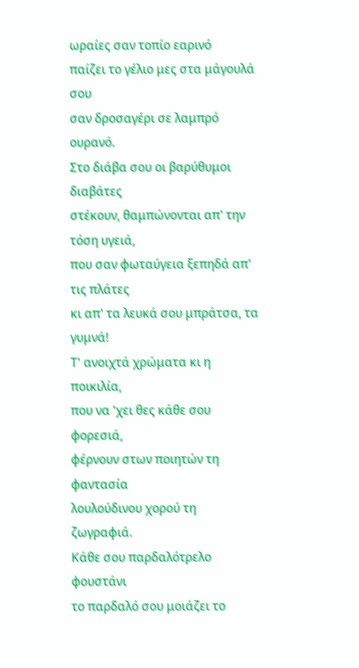ωραίες σαν τοπίο εαρινό
παίζει το γέλιο μες στα μάγουλά σου
σαν δροσαγέρι σε λαμπρό ουρανό.
Στο διάβα σου οι βαρύθυμοι διαβάτες
στέκουν, θαμπώνονται απ' την τόση υγειά,
που σαν φωταύγεια ξεπηδά απ' τις πλάτες
κι απ' τα λευκά σου μπράτσα, τα γυμνά!
Τ' ανοιχτά χρώματα κι η ποικιλία,
που να 'χει θες κάθε σου φορεσιά,
φέρνουν στων ποιητών τη φαντασία
λουλούδινου χορού τη ζωγραφιά.
Κάθε σου παρδαλότρελο φουστάνι
το παρδαλό σου μοιάζει το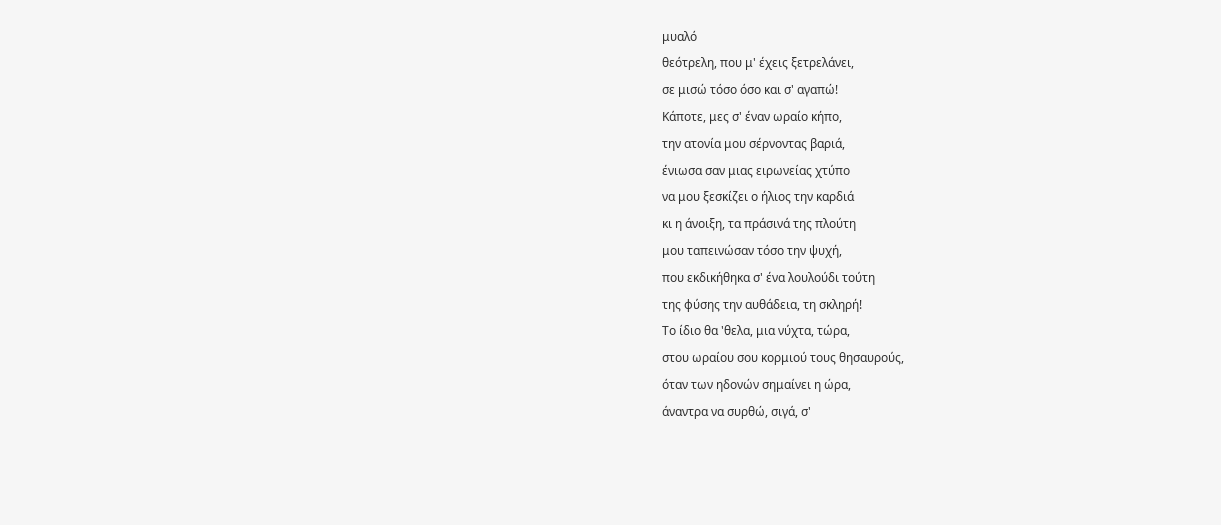μυαλό
θεότρελη, που μ' έχεις ξετρελάνει,
σε μισώ τόσο όσο και σ' αγαπώ!
Κάποτε, μες σ' έναν ωραίο κήπο,
την ατονία μου σέρνοντας βαριά,
ένιωσα σαν μιας ειρωνείας χτύπο
να μου ξεσκίζει ο ήλιος την καρδιά
κι η άνοιξη, τα πράσινά της πλούτη
μου ταπεινώσαν τόσο την ψυχή,
που εκδικήθηκα σ' ένα λουλούδι τούτη
της φύσης την αυθάδεια, τη σκληρή!
Το ίδιο θα 'θελα, μια νύχτα, τώρα,
στου ωραίου σου κορμιού τους θησαυρούς,
όταν των ηδονών σημαίνει η ώρα,
άναντρα να συρθώ, σιγά, σ'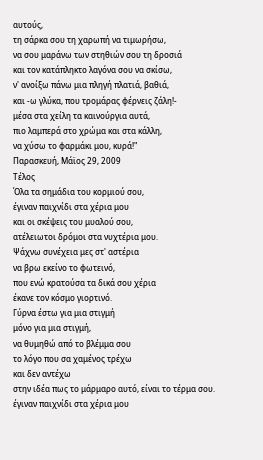αυτούς,
τη σάρκα σου τη χαρωπή να τιμωρήσω,
να σου μαράνω των στηθιών σου τη δροσιά
και τον κατάπληκτο λαγόνα σου να σκίσω,
ν' ανοίξω πάνω μια πληγή πλατιά, βαθιά,
και -ω γλύκα, που τρομάρας φέρνεις ζάλη!-
μέσα στα χείλη τα καινούργια αυτά,
πιο λαμπερά στο χρώμα και στα κάλλη,
να χύσω το φαρμάκι μου, κυρά!"
Παρασκευή, Μάϊος 29, 2009
Τέλος
Όλα τα σημάδια του κορμιού σου,
έγιναν παιχνίδι στα χέρια μου
και οι σκέψεις του μυαλού σου,
ατέλειωτοι δρόμοι στα νυχτέρια μου.
Ψάχνω συνέχεια μες στ' αστέρια
να βρω εκείνο το φωτεινό,
που ενώ κρατούσα τα δικά σου χέρια
έκανε τον κόσμο γιορτινό.
Γύρνα έστω για μια στιγμή
μόνο για μια στιγμή,
να θυμηθώ από το βλέμμα σου
το λόγο που σα χαμένος τρέχω
και δεν αντέχω
στην ιδέα πως το μάρμαρο αυτό, είναι το τέρμα σου.
έγιναν παιχνίδι στα χέρια μου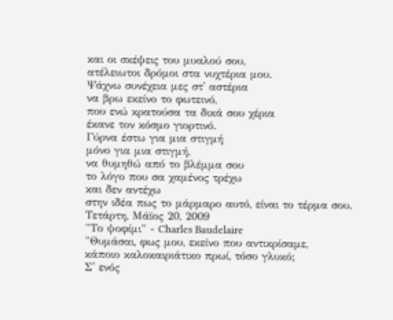και οι σκέψεις του μυαλού σου,
ατέλειωτοι δρόμοι στα νυχτέρια μου.
Ψάχνω συνέχεια μες στ' αστέρια
να βρω εκείνο το φωτεινό,
που ενώ κρατούσα τα δικά σου χέρια
έκανε τον κόσμο γιορτινό.
Γύρνα έστω για μια στιγμή
μόνο για μια στιγμή,
να θυμηθώ από το βλέμμα σου
το λόγο που σα χαμένος τρέχω
και δεν αντέχω
στην ιδέα πως το μάρμαρο αυτό, είναι το τέρμα σου.
Τετάρτη, Μάϊος 20, 2009
"Το ψοφίμι" - Charles Baudelaire
"Θυμάσαι, φως μου, εκείνο που αντικρίσαμε,
κάποιο καλοκαιριάτικο πρωί, τόσο γλυκό;
Σ' ενός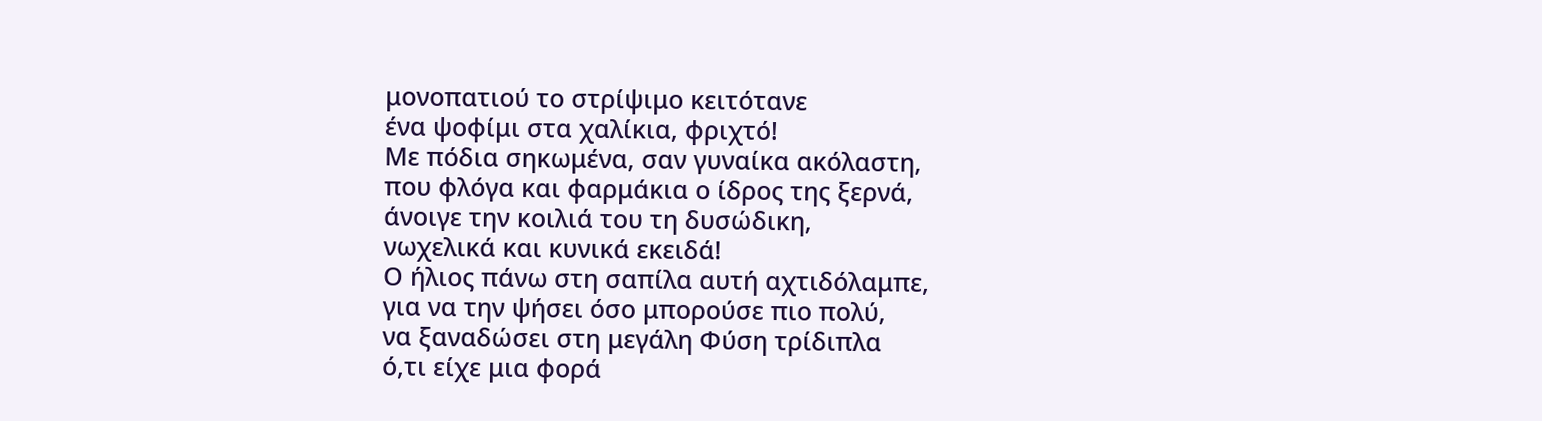μονοπατιού το στρίψιμο κειτότανε
ένα ψοφίμι στα χαλίκια, φριχτό!
Με πόδια σηκωμένα, σαν γυναίκα ακόλαστη,
που φλόγα και φαρμάκια ο ίδρος της ξερνά,
άνοιγε την κοιλιά του τη δυσώδικη,
νωχελικά και κυνικά εκειδά!
Ο ήλιος πάνω στη σαπίλα αυτή αχτιδόλαμπε,
για να την ψήσει όσο μπορούσε πιο πολύ,
να ξαναδώσει στη μεγάλη Φύση τρίδιπλα
ό,τι είχε μια φορά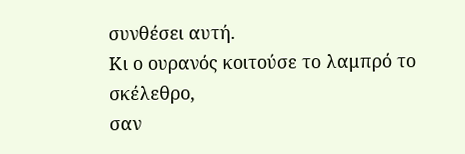συνθέσει αυτή.
Κι ο ουρανός κοιτούσε το λαμπρό το σκέλεθρο,
σαν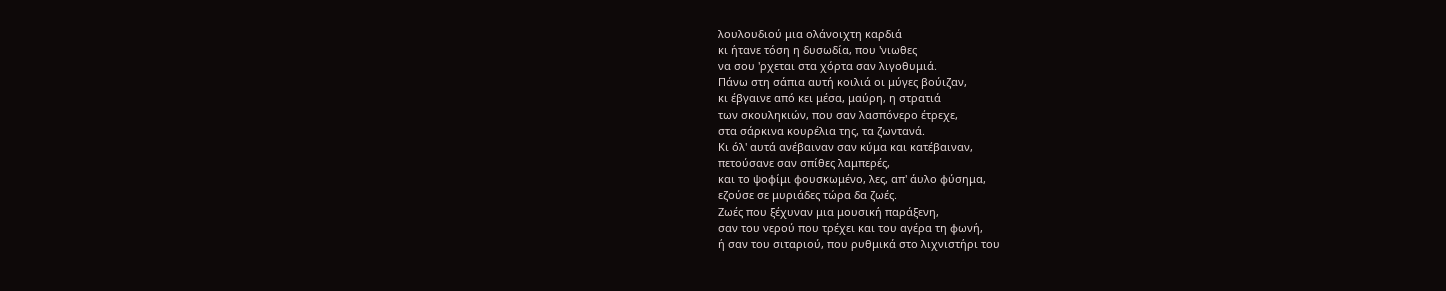λουλουδιού μια ολάνοιχτη καρδιά
κι ήτανε τόση η δυσωδία, που 'νιωθες
να σου 'ρχεται στα χόρτα σαν λιγοθυμιά.
Πάνω στη σάπια αυτή κοιλιά οι μύγες βούιζαν,
κι έβγαινε από κει μέσα, μαύρη, η στρατιά
των σκουληκιών, που σαν λασπόνερο έτρεχε,
στα σάρκινα κουρέλια της, τα ζωντανά.
Κι όλ' αυτά ανέβαιναν σαν κύμα και κατέβαιναν,
πετούσανε σαν σπίθες λαμπερές,
και το ψοφίμι φουσκωμένο, λες, απ' άυλο φύσημα,
εζούσε σε μυριάδες τώρα δα ζωές.
Ζωές που ξέχυναν μια μουσική παράξενη,
σαν του νερού που τρέχει και του αγέρα τη φωνή,
ή σαν του σιταριού, που ρυθμικά στο λιχνιστήρι του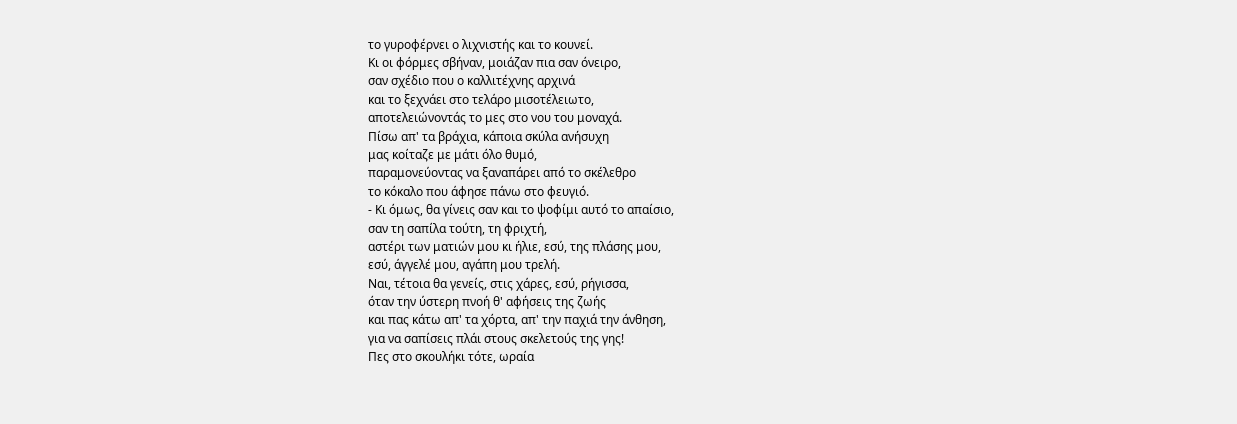το γυροφέρνει ο λιχνιστής και το κουνεί.
Κι οι φόρμες σβήναν, μοιάζαν πια σαν όνειρο,
σαν σχέδιο που ο καλλιτέχνης αρχινά
και το ξεχνάει στο τελάρο μισοτέλειωτο,
αποτελειώνοντάς το μες στο νου του μοναχά.
Πίσω απ' τα βράχια, κάποια σκύλα ανήσυχη
μας κοίταζε με μάτι όλο θυμό,
παραμονεύοντας να ξαναπάρει από το σκέλεθρο
το κόκαλο που άφησε πάνω στο φευγιό.
- Κι όμως, θα γίνεις σαν και το ψοφίμι αυτό το απαίσιο,
σαν τη σαπίλα τούτη, τη φριχτή,
αστέρι των ματιών μου κι ήλιε, εσύ, της πλάσης μου,
εσύ, άγγελέ μου, αγάπη μου τρελή.
Ναι, τέτοια θα γενείς, στις χάρες, εσύ, ρήγισσα,
όταν την ύστερη πνοή θ' αφήσεις της ζωής
και πας κάτω απ' τα χόρτα, απ' την παχιά την άνθηση,
για να σαπίσεις πλάι στους σκελετούς της γης!
Πες στο σκουλήκι τότε, ωραία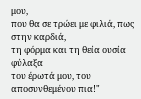μου,
που θα σε τρώει με φιλιά, πως στην καρδιά,
τη φόρμα και τη θεία ουσία φύλαξα
του έρωτά μου, του αποσυνθεμένου πια!"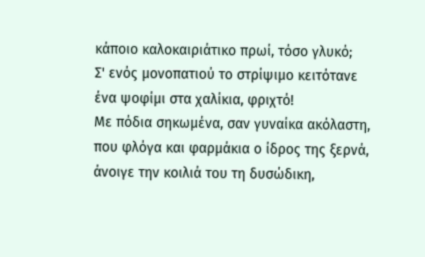κάποιο καλοκαιριάτικο πρωί, τόσο γλυκό;
Σ' ενός μονοπατιού το στρίψιμο κειτότανε
ένα ψοφίμι στα χαλίκια, φριχτό!
Με πόδια σηκωμένα, σαν γυναίκα ακόλαστη,
που φλόγα και φαρμάκια ο ίδρος της ξερνά,
άνοιγε την κοιλιά του τη δυσώδικη,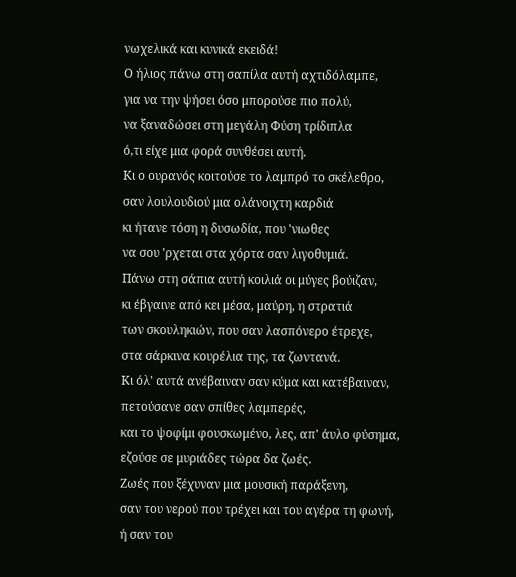νωχελικά και κυνικά εκειδά!
Ο ήλιος πάνω στη σαπίλα αυτή αχτιδόλαμπε,
για να την ψήσει όσο μπορούσε πιο πολύ,
να ξαναδώσει στη μεγάλη Φύση τρίδιπλα
ό,τι είχε μια φορά συνθέσει αυτή.
Κι ο ουρανός κοιτούσε το λαμπρό το σκέλεθρο,
σαν λουλουδιού μια ολάνοιχτη καρδιά
κι ήτανε τόση η δυσωδία, που 'νιωθες
να σου 'ρχεται στα χόρτα σαν λιγοθυμιά.
Πάνω στη σάπια αυτή κοιλιά οι μύγες βούιζαν,
κι έβγαινε από κει μέσα, μαύρη, η στρατιά
των σκουληκιών, που σαν λασπόνερο έτρεχε,
στα σάρκινα κουρέλια της, τα ζωντανά.
Κι όλ' αυτά ανέβαιναν σαν κύμα και κατέβαιναν,
πετούσανε σαν σπίθες λαμπερές,
και το ψοφίμι φουσκωμένο, λες, απ' άυλο φύσημα,
εζούσε σε μυριάδες τώρα δα ζωές.
Ζωές που ξέχυναν μια μουσική παράξενη,
σαν του νερού που τρέχει και του αγέρα τη φωνή,
ή σαν του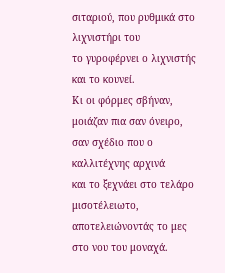σιταριού, που ρυθμικά στο λιχνιστήρι του
το γυροφέρνει ο λιχνιστής και το κουνεί.
Κι οι φόρμες σβήναν, μοιάζαν πια σαν όνειρο,
σαν σχέδιο που ο καλλιτέχνης αρχινά
και το ξεχνάει στο τελάρο μισοτέλειωτο,
αποτελειώνοντάς το μες στο νου του μοναχά.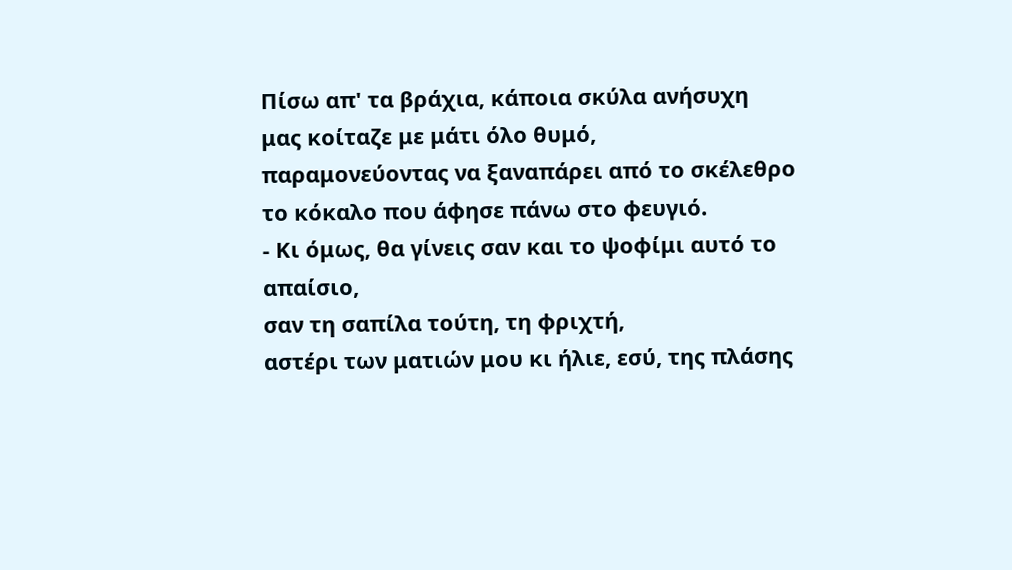Πίσω απ' τα βράχια, κάποια σκύλα ανήσυχη
μας κοίταζε με μάτι όλο θυμό,
παραμονεύοντας να ξαναπάρει από το σκέλεθρο
το κόκαλο που άφησε πάνω στο φευγιό.
- Κι όμως, θα γίνεις σαν και το ψοφίμι αυτό το απαίσιο,
σαν τη σαπίλα τούτη, τη φριχτή,
αστέρι των ματιών μου κι ήλιε, εσύ, της πλάσης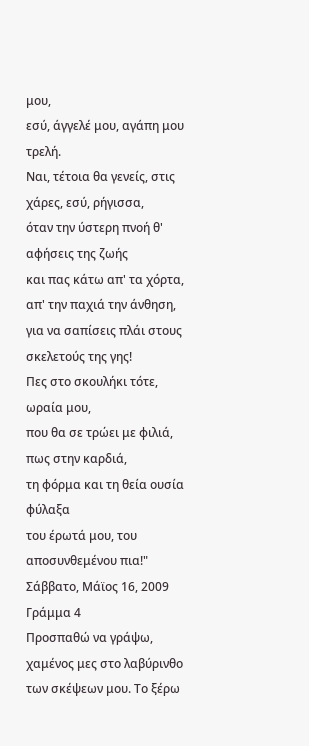μου,
εσύ, άγγελέ μου, αγάπη μου τρελή.
Ναι, τέτοια θα γενείς, στις χάρες, εσύ, ρήγισσα,
όταν την ύστερη πνοή θ' αφήσεις της ζωής
και πας κάτω απ' τα χόρτα, απ' την παχιά την άνθηση,
για να σαπίσεις πλάι στους σκελετούς της γης!
Πες στο σκουλήκι τότε, ωραία μου,
που θα σε τρώει με φιλιά, πως στην καρδιά,
τη φόρμα και τη θεία ουσία φύλαξα
του έρωτά μου, του αποσυνθεμένου πια!"
Σάββατο, Μάϊος 16, 2009
Γράμμα 4
Προσπαθώ να γράψω, χαμένος μες στο λαβύρινθο των σκέψεων μου. Το ξέρω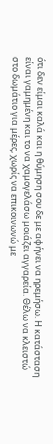ότι δεν είμαι καλά και η θύμηση σου δε με αφήνει να ηρεμήσω. Η κατάσταση είναι γαμημένη και το να χαμογελάσω μοιάζει αγγαρεία. Θέλω να κλειστώ στο δωμάτιο για μέρες, χωρίς να επικοινωνώ με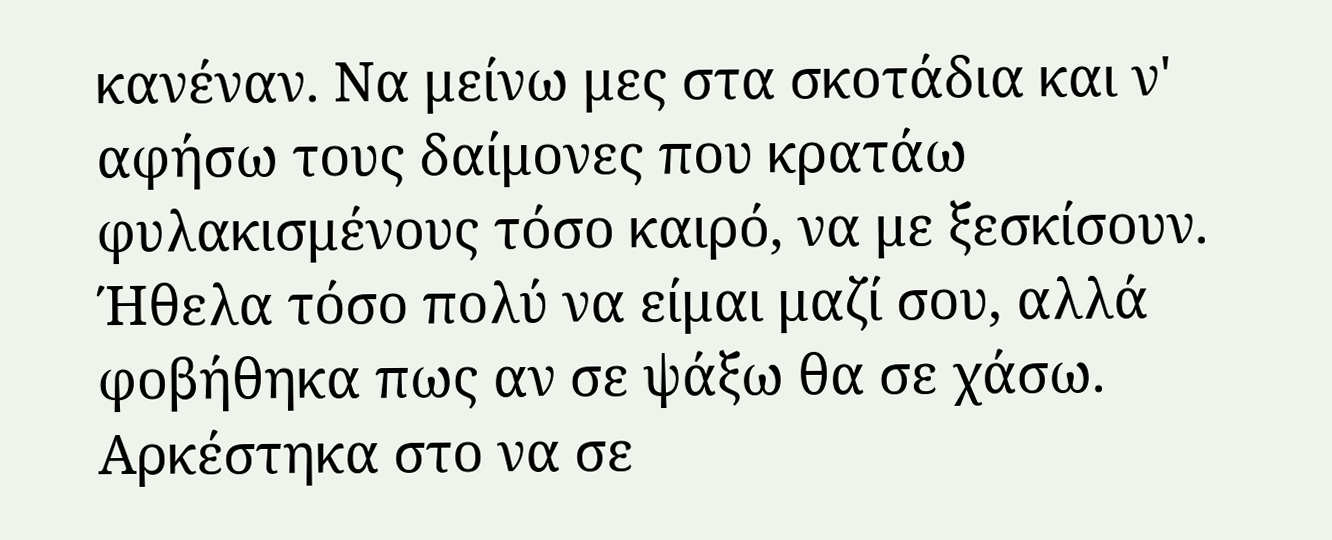κανέναν. Να μείνω μες στα σκοτάδια και ν' αφήσω τους δαίμονες που κρατάω φυλακισμένους τόσο καιρό, να με ξεσκίσουν. Ήθελα τόσο πολύ να είμαι μαζί σου, αλλά φοβήθηκα πως αν σε ψάξω θα σε χάσω. Αρκέστηκα στο να σε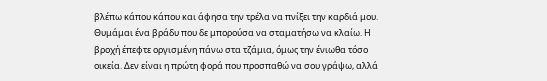βλέπω κάπου κάπου και άφησα την τρέλα να πνίξει την καρδιά μου.
Θυμάμαι ένα βράδυ που δε μπορούσα να σταματήσω να κλαίω. Η βροχή έπεφτε οργισμένη πάνω στα τζάμια, όμως την ένιωθα τόσο οικεία. Δεν είναι η πρώτη φορά που προσπαθώ να σου γράψω, αλλά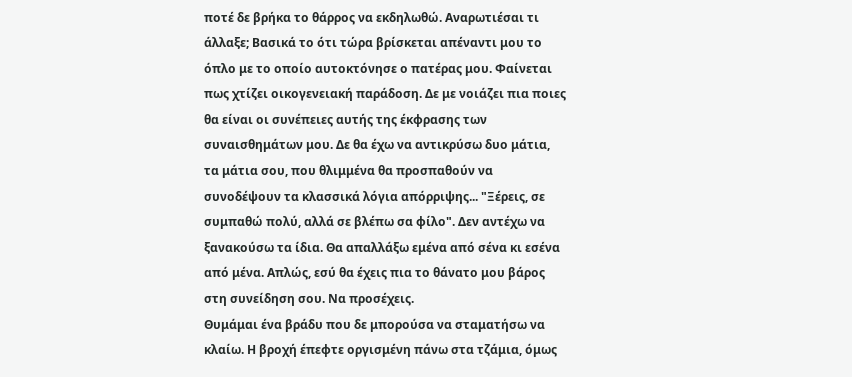ποτέ δε βρήκα το θάρρος να εκδηλωθώ. Αναρωτιέσαι τι άλλαξε; Βασικά το ότι τώρα βρίσκεται απέναντι μου το όπλο με το οποίο αυτοκτόνησε ο πατέρας μου. Φαίνεται πως χτίζει οικογενειακή παράδοση. Δε με νοιάζει πια ποιες θα είναι οι συνέπειες αυτής της έκφρασης των συναισθημάτων μου. Δε θα έχω να αντικρύσω δυο μάτια, τα μάτια σου, που θλιμμένα θα προσπαθούν να συνοδέψουν τα κλασσικά λόγια απόρριψης... "Ξέρεις, σε συμπαθώ πολύ, αλλά σε βλέπω σα φίλο". Δεν αντέχω να ξανακούσω τα ίδια. Θα απαλλάξω εμένα από σένα κι εσένα από μένα. Απλώς, εσύ θα έχεις πια το θάνατο μου βάρος στη συνείδηση σου. Να προσέχεις.
Θυμάμαι ένα βράδυ που δε μπορούσα να σταματήσω να κλαίω. Η βροχή έπεφτε οργισμένη πάνω στα τζάμια, όμως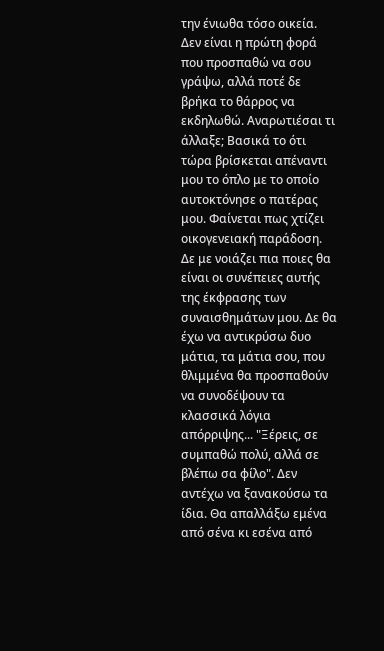την ένιωθα τόσο οικεία. Δεν είναι η πρώτη φορά που προσπαθώ να σου γράψω, αλλά ποτέ δε βρήκα το θάρρος να εκδηλωθώ. Αναρωτιέσαι τι άλλαξε; Βασικά το ότι τώρα βρίσκεται απέναντι μου το όπλο με το οποίο αυτοκτόνησε ο πατέρας μου. Φαίνεται πως χτίζει οικογενειακή παράδοση. Δε με νοιάζει πια ποιες θα είναι οι συνέπειες αυτής της έκφρασης των συναισθημάτων μου. Δε θα έχω να αντικρύσω δυο μάτια, τα μάτια σου, που θλιμμένα θα προσπαθούν να συνοδέψουν τα κλασσικά λόγια απόρριψης... "Ξέρεις, σε συμπαθώ πολύ, αλλά σε βλέπω σα φίλο". Δεν αντέχω να ξανακούσω τα ίδια. Θα απαλλάξω εμένα από σένα κι εσένα από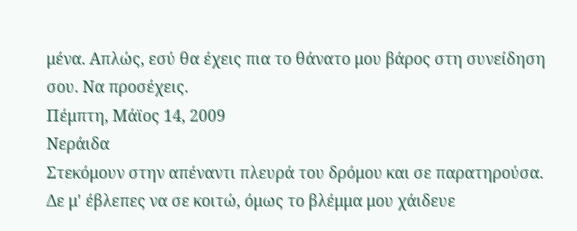μένα. Απλώς, εσύ θα έχεις πια το θάνατο μου βάρος στη συνείδηση σου. Να προσέχεις.
Πέμπτη, Μάϊος 14, 2009
Νεράιδα
Στεκόμουν στην απέναντι πλευρά του δρόμου και σε παρατηρούσα. Δε μ' έβλεπες να σε κοιτώ, όμως το βλέμμα μου χάιδευε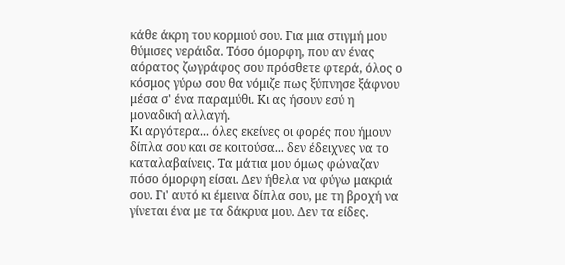κάθε άκρη του κορμιού σου. Για μια στιγμή μου θύμισες νεράιδα. Τόσο όμορφη, που αν ένας αόρατος ζωγράφος σου πρόσθετε φτερά, όλος ο κόσμος γύρω σου θα νόμιζε πως ξύπνησε ξάφνου μέσα σ' ένα παραμύθι. Κι ας ήσουν εσύ η μοναδική αλλαγή.
Κι αργότερα... όλες εκείνες οι φορές που ήμουν δίπλα σου και σε κοιτούσα... δεν έδειχνες να το καταλαβαίνεις. Τα μάτια μου όμως φώναζαν πόσο όμορφη είσαι. Δεν ήθελα να φύγω μακριά σου. Γι' αυτό κι έμεινα δίπλα σου, με τη βροχή να γίνεται ένα με τα δάκρυα μου. Δεν τα είδες.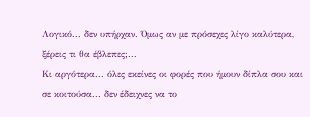Λογικό... δεν υπήρχαν. Όμως αν με πρόσεχες λίγο καλύτερα, ξέρεις τι θα έβλεπες;...
Κι αργότερα... όλες εκείνες οι φορές που ήμουν δίπλα σου και σε κοιτούσα... δεν έδειχνες να το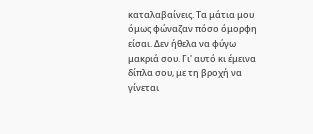καταλαβαίνεις. Τα μάτια μου όμως φώναζαν πόσο όμορφη είσαι. Δεν ήθελα να φύγω μακριά σου. Γι' αυτό κι έμεινα δίπλα σου, με τη βροχή να γίνεται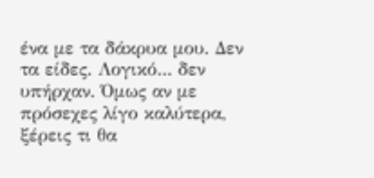ένα με τα δάκρυα μου. Δεν τα είδες. Λογικό... δεν υπήρχαν. Όμως αν με πρόσεχες λίγο καλύτερα, ξέρεις τι θα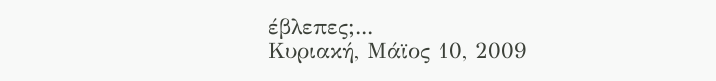έβλεπες;...
Κυριακή, Μάϊος 10, 2009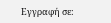Εγγραφή σε: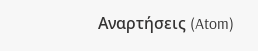Αναρτήσεις (Atom)